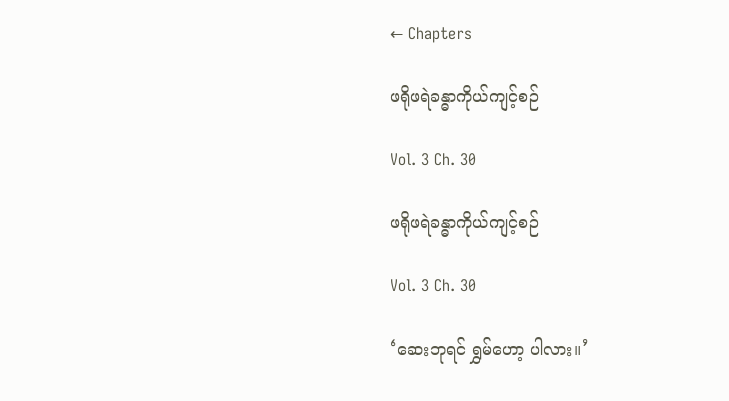← Chapters

ဖရိုဖရဲခန္ဓာကိုယ်ကျင့်စဉ်

Vol. 3 Ch. 30

ဖရိုဖရဲခန္ဓာကိုယ်ကျင့်စဉ်

Vol. 3 Ch. 30

‘ဆေးဘုရင် ရွှမ်ဟော့ ပါလား။’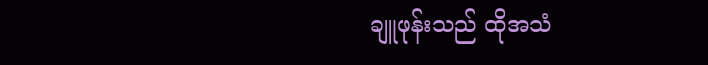ချူဖုန်းသည် ထိုအသံ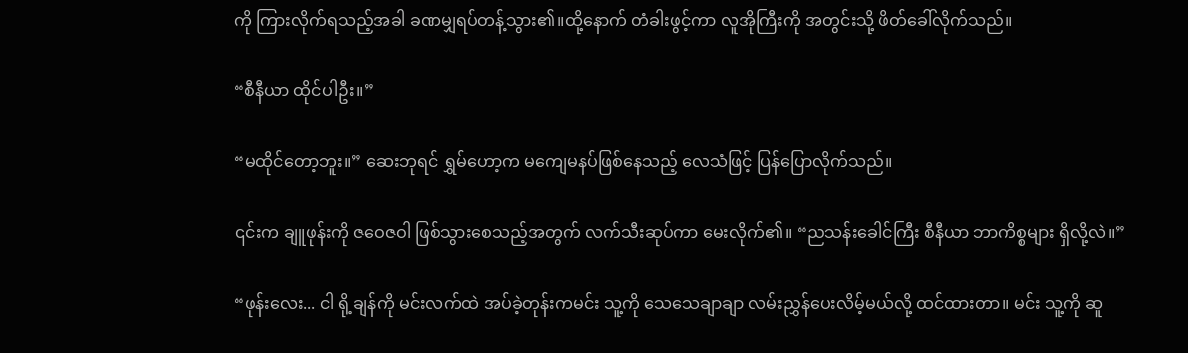ကို ကြားလိုက်ရသည့်အခါ ခဏမျှရပ်တန့်သွား၏။ထို့နောက် တံခါးဖွင့်ကာ လူအိုကြီးကို အတွင်းသို့ ဖိတ်ခေါ်လိုက်သည်။

“စီနီယာ ထိုင်ပါဦး။”

“မထိုင်တော့ဘူး။” ဆေးဘုရင် ရွှမ်ဟော့က မကျေမနပ်ဖြစ်နေသည့် လေသံဖြင့် ပြန်ပြောလိုက်သည်။

၎င်းက ချူဖုန်းကို ဇဝေဇဝါ ဖြစ်သွားစေသည့်အတွက် လက်သီးဆုပ်ကာ မေးလိုက်၏။ “ညသန်းခေါင်ကြီး စီနီယာ ဘာကိစ္စများ ရှိလို့လဲ။”

“ဖုန်းလေး... ငါ ရို့ချန်ကို မင်းလက်ထဲ အပ်ခဲ့တုန်းကမင်း သူ့ကို သေသေချာချာ လမ်းညွှန်ပေးလိမ့်မယ်လို့ ထင်ထားတာ။ မင်း သူ့ကို ဆူ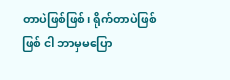တာပဲဖြစ်ဖြစ်၊ ရိုက်တာပဲဖြစ်ဖြစ် ငါ ဘာမှမပြော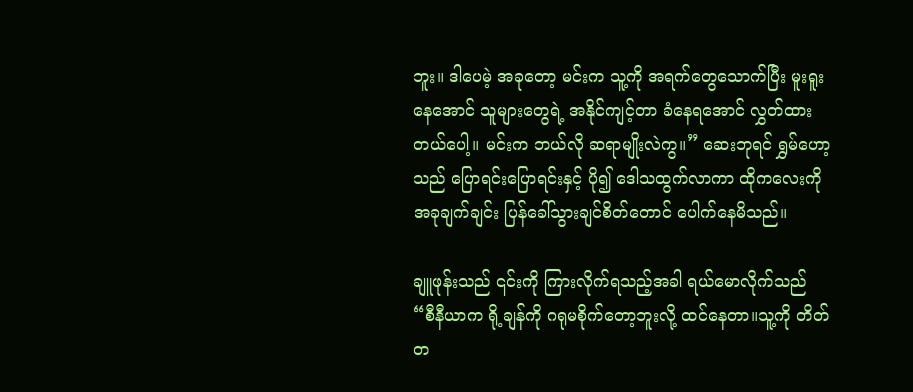ဘူး။ ဒါပေမဲ့ အခုတော့ မင်းက သူ့ကို အရက်တွေသောက်ပြီး မူးရူးနေအောင် သူများတွေရဲ့ အနိုင်ကျင့်တာ ခံနေရအောင် လွှတ်ထားတယ်ပေါ့။ မင်းက ဘယ်လို ဆရာမျိုးလဲကွ။” ဆေးဘုရင် ရွှမ်ဟော့သည် ပြောရင်းပြောရင်းနှင့် ပို၍ ဒေါသထွက်လာကာ ထိုကလေးကို အခုချက်ချင်း ပြန်ခေါ်သွားချင်စိတ်တောင် ပေါက်နေမိသည်။

ချူဖုန်းသည် ၎င်းကို ကြားလိုက်ရသည့်အခါ ရယ်မောလိုက်သည် “စီနီယာက ရို့ချန်ကို ဂရုမစိုက်တော့ဘူးလို့ ထင်နေတာ။သူ့ကို တိတ်တ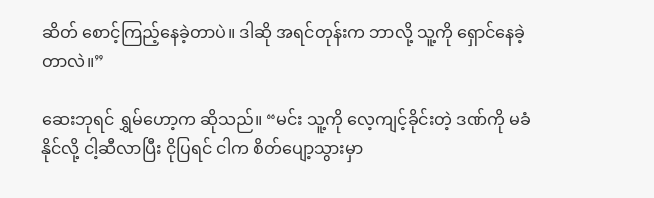ဆိတ် စောင့်ကြည့်နေခဲ့တာပဲ။ ဒါဆို အရင်တုန်းက ဘာလို့ သူ့ကို ရှောင်နေခဲ့တာလဲ။”

ဆေးဘုရင် ရွှမ်ဟော့က ဆိုသည်။ “မင်း သူ့ကို လေ့ကျင့်ခိုင်းတဲ့ ဒဏ်ကို မခံနိုင်လို့ ငါ့ဆီလာပြီး ငိုပြရင် ငါက စိတ်ပျော့သွားမှာ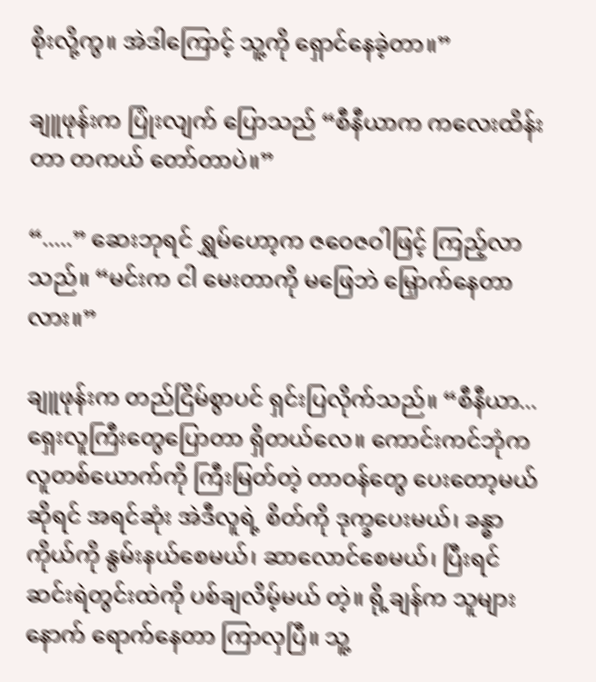စိုးလို့ကွ။ အဲဒါကြောင့် သူ့ကို ရှောင်နေခဲ့တာ။”

ချူဖုန်းက ပြုံးလျက် ပြောသည် “စီနီယာက ကလေးထိန်းတာ တကယ် တော်တာပဲ။”

“.....” ဆေးဘုရင် ရွှမ်ဟော့က ဇဝေဇဝါဖြင့် ကြည့်လာသည်။ “မင်းက ငါ မေးတာကို မဖြေဘဲ မြှောက်နေတာလား။”

ချူဖုန်းက တည်ငြိမ်စွာပင် ရှင်းပြလိုက်သည်။ “စီနီယာ... ရှေးလူကြီးတွေပြောတာ ရှိတယ်လေ။ ကောင်းကင်ဘုံက လူတစ်ယောက်ကို ကြီးမြတ်တဲ့ တာဝန်တွေ ပေးတော့မယ်ဆိုရင် အရင်ဆုံး အဲဒီလူရဲ့ စိတ်ကို ဒုက္ခပေးမယ်၊ ခန္ဓာကိုယ်ကို နွမ်းနယ်စေမယ်၊ ဆာလောင်စေမယ်၊ ပြီးရင် ဆင်းရဲတွင်းထဲကို ပစ်ချလိမ့်မယ် တဲ့။ ရို့ချန်က သူများနောက် ရောက်နေတာ ကြာလှပြီ။ သူ့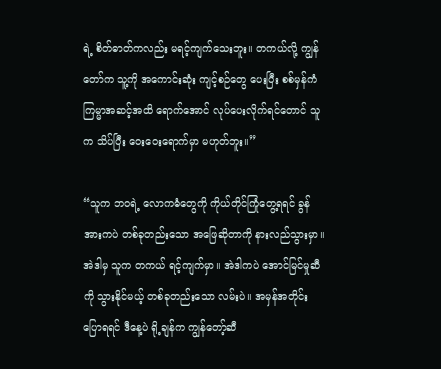ရဲ့ စိတ်ဓာတ်ကလည်း မရင့်ကျက်သေးဘူး။ တကယ်လို့ ကျွန်တော်က သူ့ကို အကောင်းဆုံး ကျင့်စဉ်တွေ ပေးပြီး စစ်မှန်ကံကြမ္မာအဆင့်အထိ ရောက်အောင် လုပ်ပေးလိုက်ရင်တောင် သူက သိပ်ပြီး ဝေးဝေးရောက်မှာ မဟုတ်ဘူး။”

“သူက ဘဝရဲ့ လောကဓံတွေကို ကိုယ်တိုင်ကြုံတွေ့ရရင် ခွန်အားကပဲ တစ်ခုတည်းသော အဖြေဆိုတာကို နားလည်သွားမှာ။ အဲဒါမှ သူက တကယ် ရင့်ကျက်မှာ။ အဲဒါကပဲ အောင်မြင်မှုဆီကို သွားနိုင်မယ့် တစ်ခုတည်းသော လမ်းပဲ။ အမှန်အတိုင်း ပြောရရင် ဒီနေ့ပဲ ရို့ချန်က ကျွန်တော့်ဆီ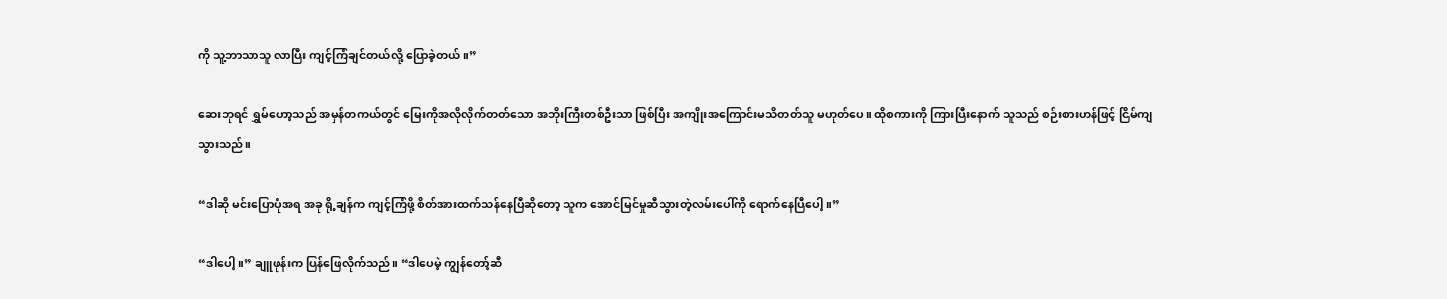ကို သူ့ဘာသာသူ လာပြီး ကျင့်ကြံချင်တယ်လို့ ပြောခဲ့တယ်။”

ဆေးဘုရင် ရွှမ်ဟော့သည် အမှန်တကယ်တွင် မြေးကိုအလိုလိုက်တတ်သော အဘိုးကြီးတစ်ဦးသာ ဖြစ်ပြီး အကျိုးအကြောင်းမသိတတ်သူ မဟုတ်ပေ။ ထိုစကားကို ကြားပြီးနောက် သူသည် စဉ်းစားဟန်ဖြင့် ငြိမ်ကျသွားသည်။

“ဒါဆို မင်းပြောပုံအရ အခု ရို့ချန်က ကျင့်ကြံဖို့ စိတ်အားထက်သန်နေပြီဆိုတော့ သူက အောင်မြင်မှုဆီသွားတဲ့လမ်းပေါ်ကို ရောက်နေပြီပေါ့။”

“ဒါပေါ့။” ချူဖုန်းက ပြန်ဖြေလိုက်သည်။ “ဒါပေမဲ့ ကျွန်တော့်ဆီ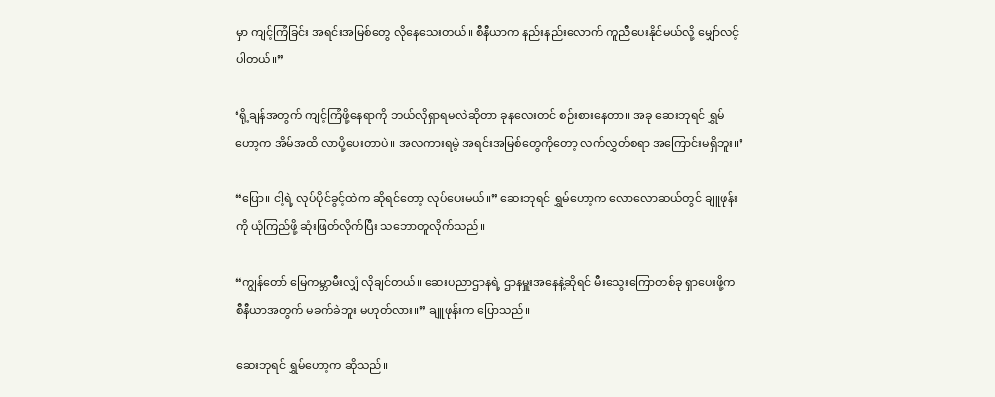မှာ ကျင့်ကြံခြင်း အရင်းအမြစ်တွေ လိုနေသေးတယ်။ စီနီယာက နည်းနည်းလောက် ကူညီပေးနိုင်မယ်လို့ မျှော်လင့်ပါတယ်။”

‘ရို့ချန်အတွက် ကျင့်ကြံဖို့နေရာကို ဘယ်လိုရှာရမလဲဆိုတာ ခုနလေးတင် စဉ်းစားနေတာ။ အခု ဆေးဘုရင် ရွှမ်ဟော့က အိမ်အထိ လာပို့ပေးတာပဲ။ အလကားရမဲ့ အရင်းအမြစ်တွေကိုတော့ လက်လွှတ်စရာ အကြောင်းမရှိဘူး။’

“ပြော။ ငါ့ရဲ့ လုပ်ပိုင်ခွင့်ထဲက ဆိုရင်တော့ လုပ်ပေးမယ်။” ဆေးဘုရင် ရွှမ်ဟော့က လောလောဆယ်တွင် ချူဖုန်းကို ယုံကြည်ဖို့ ဆုံးဖြတ်လိုက်ပြီး သဘောတူလိုက်သည်။

“ကျွန်တော် မြေကမ္ဘာမီးလျှံ လိုချင်တယ်။ ဆေးပညာဌာနရဲ့ ဌာနမှူးအနေနဲ့ဆိုရင် မီးသွေးကြောတစ်ခု ရှာပေးဖို့က စီနီယာအတွက် မခက်ခဲဘူး မဟုတ်လား။” ချူဖုန်းက ပြောသည်။

ဆေးဘုရင် ရွှမ်ဟော့က ဆိုသည်။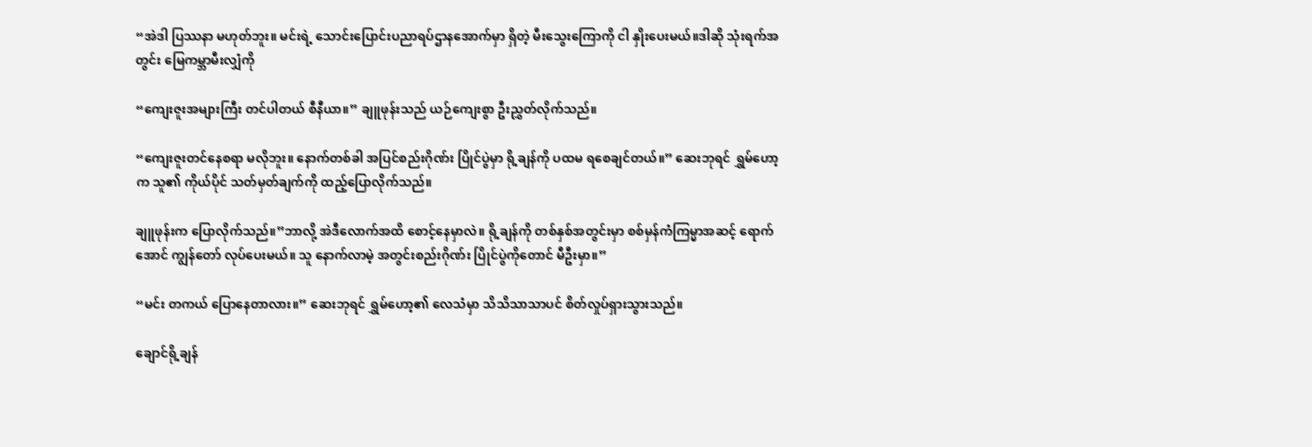“အဲဒါ ပြဿနာ မဟုတ်ဘူး။ မင်းရဲ့ သောင်းပြောင်းပညာရပ်ဌာနအောက်မှာ ရှိတဲ့ မီးသွေးကြောကို ငါ နှိုးပေးမယ်။ဒါဆို သုံးရက်အတွင်း မြေကမ္ဘာမီးလျှံကို

“ကျေးဇူးအများကြီး တင်ပါတယ် စီနီယာ။” ချူဖုန်းသည် ယဉ်ကျေးစွာ ဦးညွှတ်လိုက်သည်။

“ကျေးဇူးတင်နေစရာ မလိုဘူး။ နောက်တစ်ခါ အပြင်စည်းဂိုဏ်း ပြိုင်ပွဲမှာ ရို့ချန်ကို ပထမ ရစေချင်တယ်။” ဆေးဘုရင် ရွှမ်ဟော့က သူ၏ ကိုယ်ပိုင် သတ်မှတ်ချက်ကို ထည့်ပြောလိုက်သည်။

ချူဖုန်းက ပြောလိုက်သည်။”ဘာလို့ အဲဒီလောက်အထိ စောင့်နေမှာလဲ။ ရို့ချန်ကို တစ်နှစ်အတွင်းမှာ စစ်မှန်ကံကြမ္မာအဆင့် ရောက်အောင် ကျွန်တော် လုပ်ပေးမယ်။ သူ နောက်လာမဲ့ အတွင်းစည်းဂိုဏ်း ပြိုင်ပွဲကိုတောင် မီဦးမှာ။”

“မင်း တကယ် ပြောနေတာလား။” ဆေးဘုရင် ရွှမ်ဟော့၏ လေသံမှာ သိသိသာသာပင် စိတ်လှုပ်ရှားသွားသည်။

ချောင်ရို့ချန်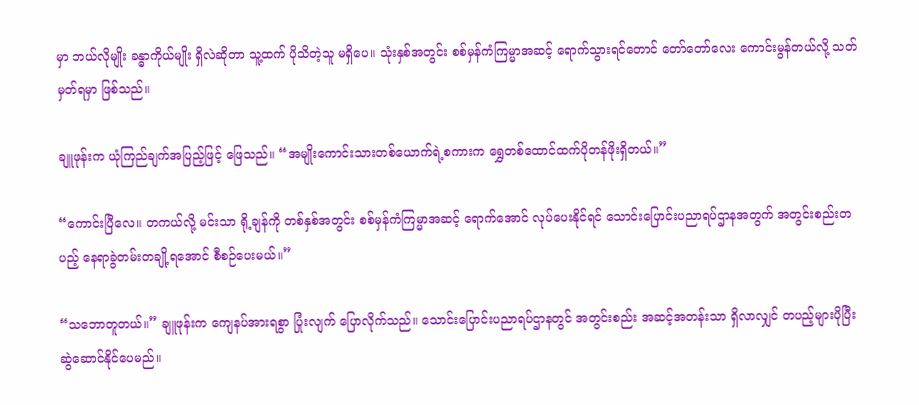မှာ ဘယ်လိုမျိုး ခန္ဓာကိုယ်မျိုး ရှိလဲဆိုတာ သူ့ထက် ပိုသိတဲ့သူ မရှိပေ။ သုံးနှစ်အတွင်း စစ်မှန်ကံကြမ္မာအဆင့် ရောက်သွားရင်တောင် တော်တော်လေး ကောင်းမွန်တယ်လို့ သတ်မှတ်ရမှာ ဖြစ်သည်။

ချူဖုန်းက ယုံကြည်ချက်အပြည့်ဖြင့် ဖြေသည်။ “အမျိုးကောင်းသားတစ်ယောက်ရဲ့စကားက ရွှေတစ်ထောင်ထက်ပိုတန်ဖိုးရှိတယ်။”

“ကောင်းပြီလေ။ တကယ်လို့ မင်းသာ ရို့ချန်ကို တစ်နှစ်အတွင်း စစ်မှန်ကံကြမ္မာအဆင့် ရောက်အောင် လုပ်ပေးနိုင်ရင် သောင်းပြောင်းပညာရပ်ဌာနအတွက် အတွင်းစည်းတပည့် နေရာခွဲတမ်းတချို့ရအောင် စီစဉ်ပေးမယ်။”

“သဘောတူတယ်။” ချူဖုန်းက ကျေနပ်အားရစွာ ပြုံးလျက် ပြောလိုက်သည်။ သောင်းပြောင်းပညာရပ်ဌာနတွင် အတွင်းစည်း အဆင့်အတန်းသာ ရှိလာလျှင် တပည့်များပိုပြီး ဆွဲဆောင်နိုင်ပေမည်။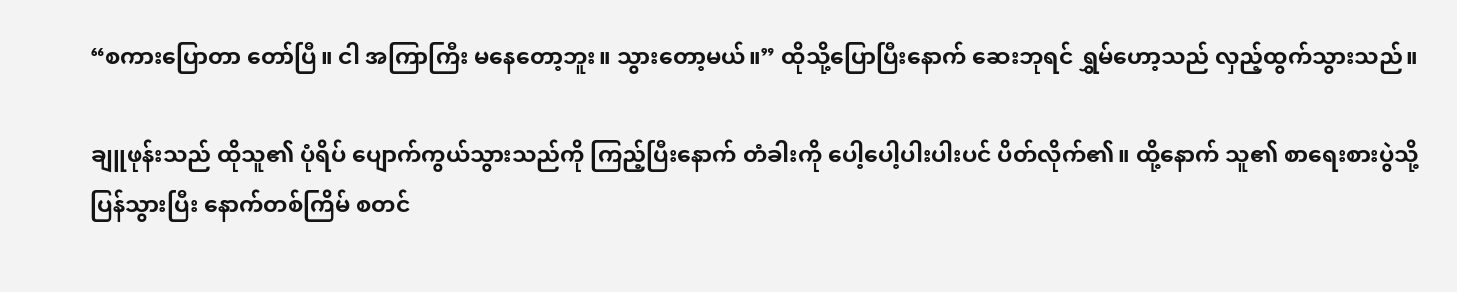“စကားပြောတာ တော်ပြီ။ ငါ အကြာကြီး မနေတော့ဘူး။ သွားတော့မယ်။” ထိုသို့ပြောပြီးနောက် ဆေးဘုရင် ရွှမ်ဟော့သည် လှည့်ထွက်သွားသည်။

ချူဖုန်းသည် ထိုသူ၏ ပုံရိပ် ပျောက်ကွယ်သွားသည်ကို ကြည့်ပြီးနောက် တံခါးကို ပေါ့ပေါ့ပါးပါးပင် ပိတ်လိုက်၏။ ထို့နောက် သူ၏ စာရေးစားပွဲသို့ ပြန်သွားပြီး နောက်တစ်ကြိမ် စတင်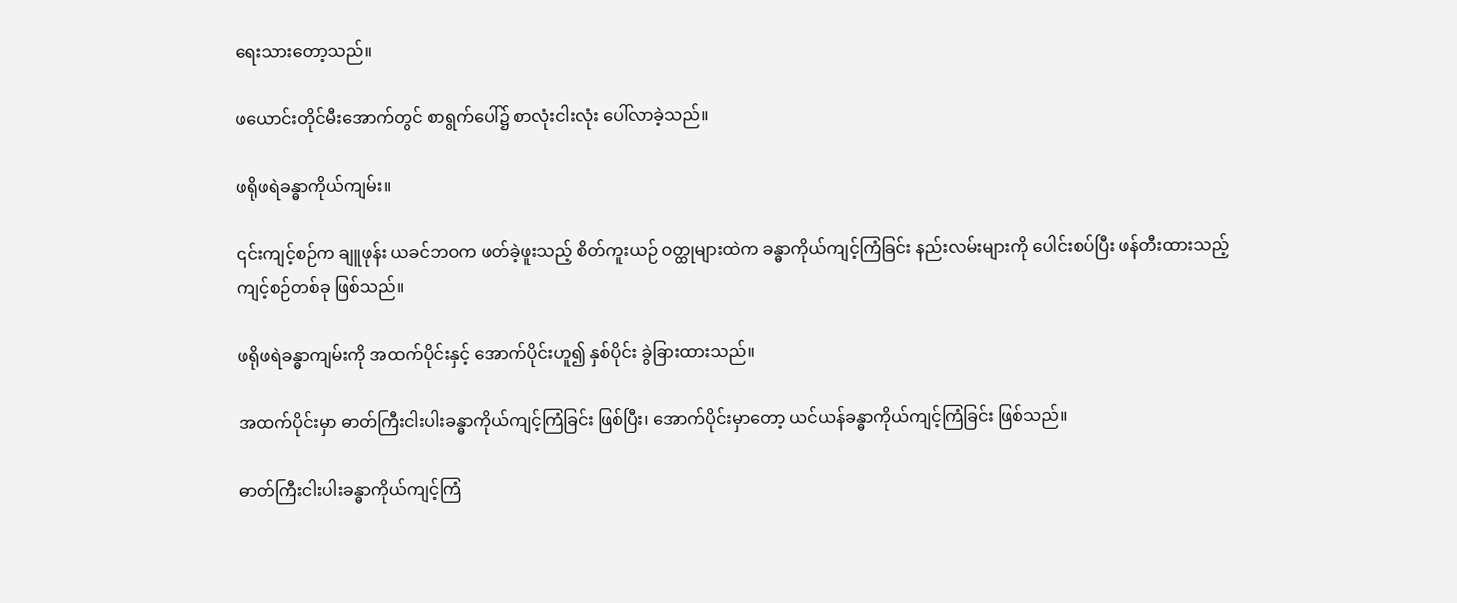ရေးသားတော့သည်။

ဖယောင်းတိုင်မီးအောက်တွင် စာရွက်ပေါ်၌ စာလုံးငါးလုံး ပေါ်လာခဲ့သည်။

ဖရိုဖရဲခန္ဓာကိုယ်ကျမ်း။

၎င်းကျင့်စဉ်က ချူဖုန်း ယခင်ဘဝက ဖတ်ခဲ့ဖူးသည့် စိတ်ကူးယဉ် ဝတ္ထုများထဲက ခန္ဓာကိုယ်ကျင့်ကြံခြင်း နည်းလမ်းများကို ပေါင်းစပ်ပြီး ဖန်တီးထားသည့် ကျင့်စဉ်တစ်ခု ဖြစ်သည်။

ဖရိုဖရဲခန္ဓာကျမ်းကို အထက်ပိုင်းနှင့် အောက်ပိုင်းဟူ၍ နှစ်ပိုင်း ခွဲခြားထားသည်။

အထက်ပိုင်းမှာ ဓာတ်ကြီးငါးပါးခန္ဓာကိုယ်ကျင့်ကြံခြင်း ဖြစ်ပြီး၊ အောက်ပိုင်းမှာတော့ ယင်ယန်ခန္ဓာကိုယ်ကျင့်ကြံခြင်း ဖြစ်သည်။

ဓာတ်ကြီးငါးပါးခန္ဓာကိုယ်ကျင့်ကြံ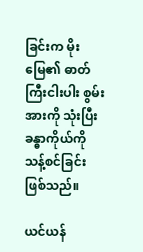ခြင်းက မိုးမြေ၏ ဓာတ်ကြီးငါးပါး စွမ်းအားကို သုံးပြီး ခန္ဓာကိုယ်ကို သန့်စင်ခြင်း ဖြစ်သည်။

ယင်ယန်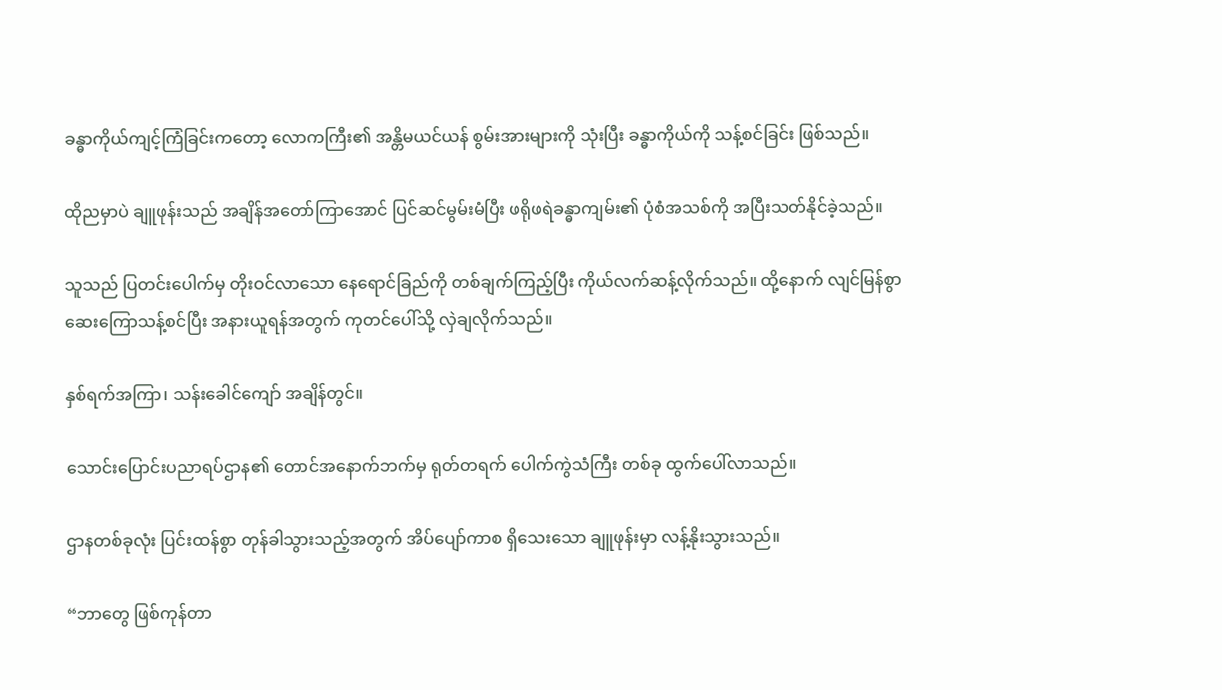ခန္ဓာကိုယ်ကျင့်ကြံခြင်းကတော့ လောကကြီး၏ အန္တိမယင်ယန် စွမ်းအားများကို သုံးပြီး ခန္ဓာကိုယ်ကို သန့်စင်ခြင်း ဖြစ်သည်။

ထိုညမှာပဲ ချူဖုန်းသည် အချိန်အတော်ကြာအောင် ပြင်ဆင်မွမ်းမံပြီး ဖရိုဖရဲခန္ဓာကျမ်း၏ ပုံစံအသစ်ကို အပြီးသတ်နိုင်ခဲ့သည်။

သူသည် ပြတင်းပေါက်မှ တိုးဝင်လာသော နေရောင်ခြည်ကို တစ်ချက်ကြည့်ပြီး ကိုယ်လက်ဆန့်လိုက်သည်။ ထို့နောက် လျင်မြန်စွာ ဆေးကြောသန့်စင်ပြီး အနားယူရန်အတွက် ကုတင်ပေါ်သို့ လှဲချလိုက်သည်။

နှစ်ရက်အကြာ၊ သန်းခေါင်ကျော် အချိန်တွင်။

သောင်းပြောင်းပညာရပ်ဌာန၏ တောင်အနောက်ဘက်မှ ရုတ်တရက် ပေါက်ကွဲသံကြီး တစ်ခု ထွက်ပေါ်လာသည်။

ဌာနတစ်ခုလုံး ပြင်းထန်စွာ တုန်ခါသွားသည့်အတွက် အိပ်ပျော်ကာစ ရှိသေးသော ချူဖုန်းမှာ လန့်နိုးသွားသည်။

“ဘာတွေ ဖြစ်ကုန်တာ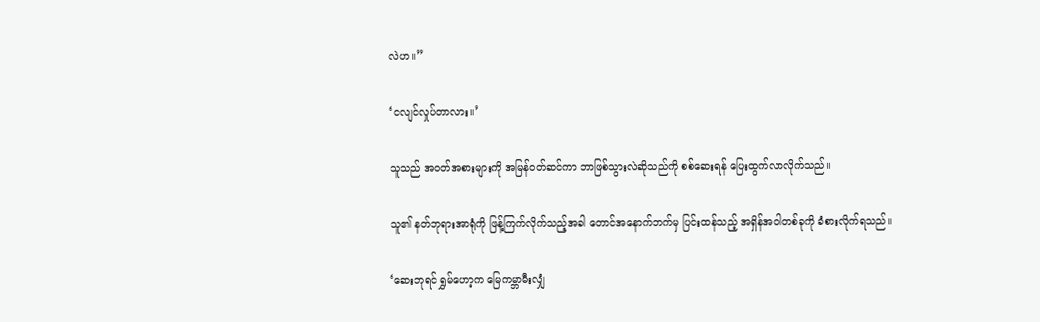လဲဟ။”

‘ငလျင်လှုပ်တာလား။’

သူသည် အဝတ်အစားများကို အမြန်ဝတ်ဆင်ကာ ဘာဖြစ်သွားလဲဆိုသည်ကို စစ်ဆေးရန် ပြေးထွက်လာလိုက်သည်။

သူ၏ နတ်ဘုရားအာရုံကို ဖြန့်ကြက်လိုက်သည့်အခါ တောင်အနောက်ဘက်မှ ပြင်းထန်သည့် အရှိန်အဝါတစ်ခုကို ခံစားလိုက်ရသည်။

‘ဆေးဘုရင် ရွှမ်ဟော့က မြေကမ္ဘာမီးလျှံ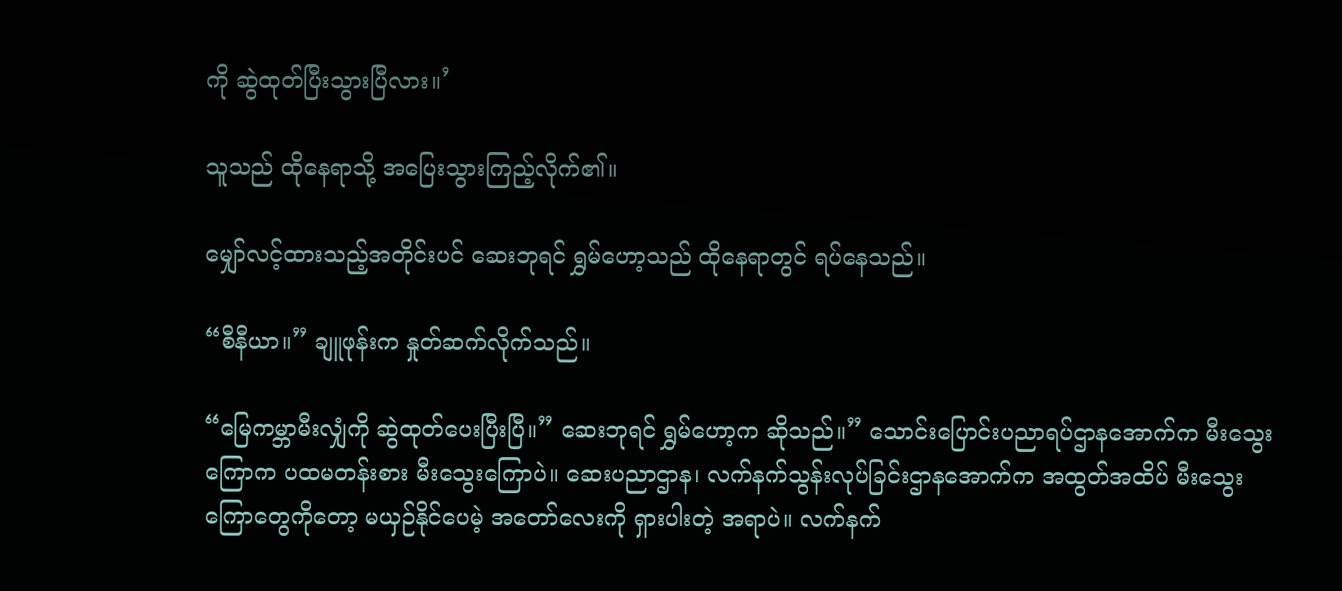ကို ဆွဲထုတ်ပြီးသွားပြီလား။’

သူသည် ထိုနေရာသို့ အပြေးသွားကြည့်လိုက်၏။

မျှော်လင့်ထားသည့်အတိုင်းပင် ဆေးဘုရင် ရွှမ်ဟော့သည် ထိုနေရာတွင် ရပ်နေသည်။

“စီနီယာ။” ချူဖုန်းက နှုတ်ဆက်လိုက်သည်။

“မြေကမ္ဘာမီးလျှံကို ဆွဲထုတ်ပေးပြီးပြီ။” ဆေးဘုရင် ရွှမ်ဟော့က ဆိုသည်။” သောင်းပြောင်းပညာရပ်ဌာနအောက်က မီးသွေးကြောက ပထမတန်းစား မီးသွေးကြောပဲ။ ဆေးပညာဌာန၊ လက်နက်သွန်းလုပ်ခြင်းဌာနအောက်က အထွတ်အထိပ် မီးသွေးကြောတွေကိုတော့ မယှဉ်နိုင်ပေမဲ့ အတော်လေးကို ရှားပါးတဲ့ အရာပဲ။ လက်နက်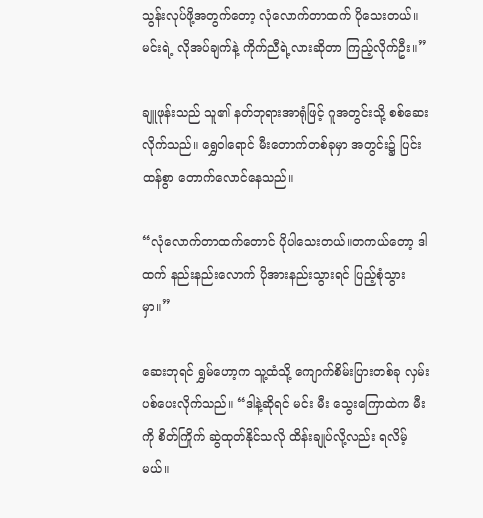သွန်းလုပ်ဖို့အတွက်တော့ လုံလောက်တာထက် ပိုသေးတယ်။ မင်းရဲ့ လိုအပ်ချက်နဲ့ ကိုက်ညီရဲ့လားဆိုတာ ကြည့်လိုက်ဦး။”

ချူဖုန်းသည် သူ၏ နတ်ဘုရားအာရုံဖြင့် ဂူအတွင်းသို့ စစ်ဆေးလိုက်သည်။ ရွှေဝါရောင် မီးတောက်တစ်ခုမှာ အတွင်း၌ ပြင်းထန်စွာ တောက်လောင်နေသည်။

“လုံလောက်တာထက်တောင် ပိုပါသေးတယ်။တကယ်တော့ ဒါထက် နည်းနည်းလောက် ပိုအားနည်းသွားရင် ပြည့်စုံသွားမှာ။”

ဆေးဘုရင် ရွှမ်ဟော့က သူ့ထံသို့ ကျောက်စိမ်းပြားတစ်ခု လှမ်းပစ်ပေးလိုက်သည်။ “ဒါနဲ့ဆိုရင် မင်း မီး သွေးကြောထဲက မီးကို စိတ်ကြိုက် ဆွဲထုတ်နိုင်သလို ထိန်းချုပ်လို့လည်း ရလိမ့်မယ်။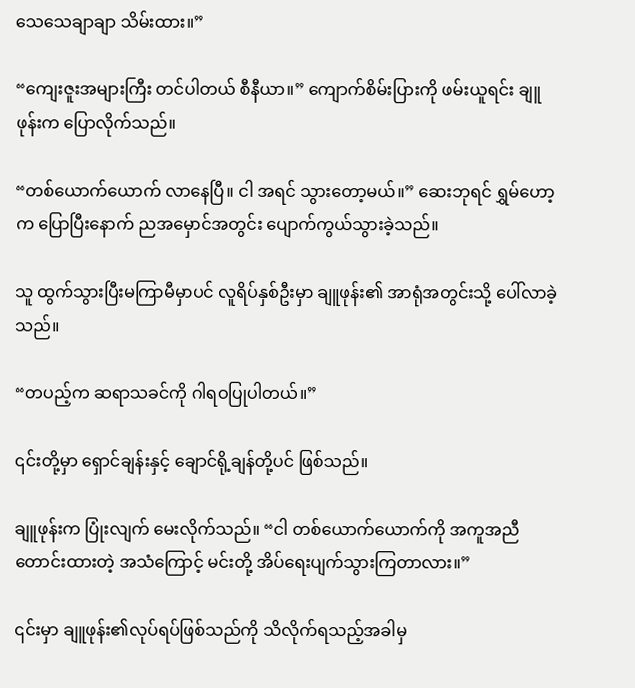သေသေချာချာ သိမ်းထား။”

“ကျေးဇူးအများကြီး တင်ပါတယ် စီနီယာ။” ကျောက်စိမ်းပြားကို ဖမ်းယူရင်း ချူဖုန်းက ပြောလိုက်သည်။

“တစ်ယောက်ယောက် လာနေပြီ။ ငါ အရင် သွားတော့မယ်။” ဆေးဘုရင် ရွှမ်ဟော့က ပြောပြီးနောက် ညအမှောင်အတွင်း ပျောက်ကွယ်သွားခဲ့သည်။

သူ ထွက်သွားပြီးမကြာမီမှာပင် လူရိပ်နှစ်ဦးမှာ ချူဖုန်း၏ အာရုံအတွင်းသို့ ပေါ်လာခဲ့သည်။

“တပည့်က ဆရာသခင်ကို ဂါရဝပြုပါတယ်။”

၎င်းတို့မှာ ရှောင်ချန်းနှင့် ချောင်ရို့ချန်တို့ပင် ဖြစ်သည်။

ချူဖုန်းက ပြုံးလျက် မေးလိုက်သည်။ “ငါ တစ်ယောက်ယောက်ကို အကူအညီတောင်းထားတဲ့ အသံကြောင့် မင်းတို့ အိပ်ရေးပျက်သွားကြတာလား။”

၎င်းမှာ ချူဖုန်း၏လုပ်ရပ်ဖြစ်သည်ကို သိလိုက်ရသည့်အခါမှ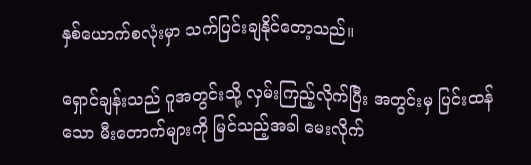နှစ်ယောက်စလုံးမှာ သက်ပြင်းချနိုင်တော့သည်။

ရှောင်ချန်းသည် ဂူအတွင်းသို့ လှမ်းကြည့်လိုက်ပြီး အတွင်းမှ ပြင်းထန်သော မီးတောက်များကို မြင်သည့်အခါ မေးလိုက်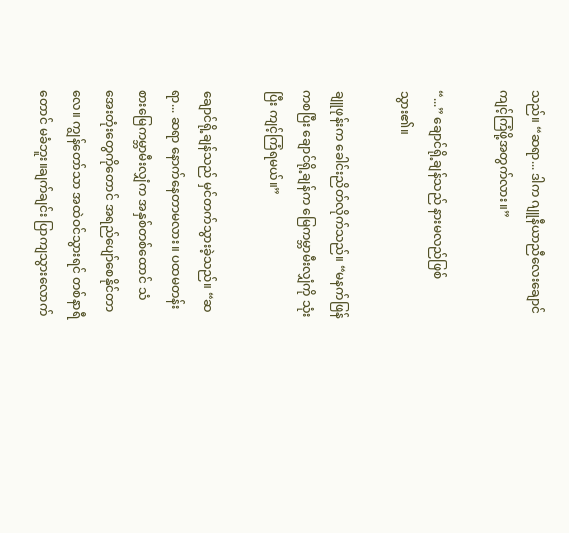သည်။ “ဆရာ... ဒါက ဂျူနီယာညီလေးချောင် ကျင့်ကြံဖို့အတွက်လား။”

“...” ချောင်ရို့ချန်သည် နားမလည်ဖြစ်သွား၏။

ချူဖုန်းက ခေါင်းညိတ်လိုက်သည်။ “မနက်ဖြန်ကစပြီး ချောင်ရို့ချန်က မြေကမ္ဘာမီးလျှံကို သုံးပြီး ကျင့်ကြံရမယ်။”

ချောင်ရို့ချန်သည် မှင်တက်သွားခဲ့သည်။ “ဆရာ... ဆရာ နောက်နေတာမလား။ ပထမတန်းစားမြေကမ္ဘာမီးလျှံက အနှစ်တစ်ထောင် သံအေးတုံးတွေကိုတောင် အရည်ပျော်စေနိုင်တာလေ။ ကျွန်တော်သာ အထဲဝင်သွားရင် တစ်နာရီတောင် မခံဘူး။ချက်ချင်း ပြာကျသွားလောက်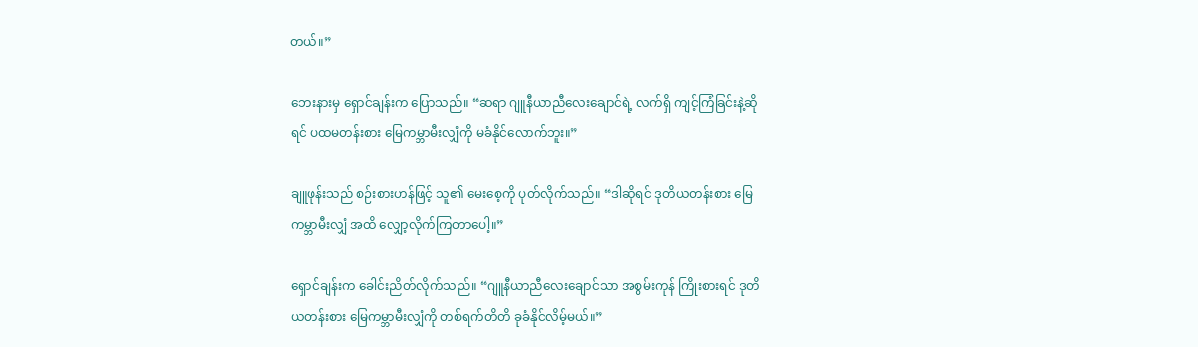တယ်။”

ဘေးနားမှ ရှောင်ချန်းက ပြောသည်။ “ဆရာ ဂျူနီယာညီ‌လေးချောင်ရဲ့ လက်ရှိ ကျင့်ကြံခြင်းနဲ့ဆိုရင် ပထမတန်းစား မြေကမ္ဘာမီးလျှံကို မခံနိုင်လောက်ဘူး။”

ချူဖုန်းသည် စဉ်းစားဟန်ဖြင့် သူ၏ မေးစေ့ကို ပုတ်လိုက်သည်။ “ဒါဆိုရင် ဒုတိယတန်းစား မြေကမ္ဘာမီးလျှံ အထိ လျှော့လိုက်ကြတာပေါ့။”

ရှောင်ချန်းက ခေါင်းညိတ်လိုက်သည်။ “ဂျူနီယာညီလေးချောင်သာ အစွမ်းကုန် ကြိုးစားရင် ဒုတိယတန်းစား မြေကမ္ဘာမီးလျှံကို တစ်ရက်တိတိ ခုခံနိုင်လိမ့်မယ်။”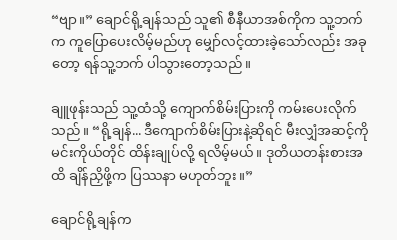“ဗျာ။” ချောင်ရို့ချန်သည် သူ၏ စီနီယာအစ်ကိုက သူ့ဘက်က ကူပြောပေးလိမ့်မည်ဟု မျှော်လင့်ထားခဲ့သော်လည်း အခုတော့ ရန်သူ့ဘက် ပါသွားတော့သည်။

ချူဖုန်းသည် သူ့ထံသို့ ကျောက်စိမ်းပြားကို ကမ်းပေးလိုက်သည်။ “ရို့ချန်... ဒီကျောက်စိမ်းပြားနဲ့ဆိုရင် မီးလျှံအဆင့်ကို မင်းကိုယ်တိုင် ထိန်းချုပ်လို့ ရလိမ့်မယ်။ ဒုတိယတန်းစားအထိ ချိန်ညှိဖို့က ပြဿနာ မဟုတ်ဘူး။”

ချောင်ရို့ချန်က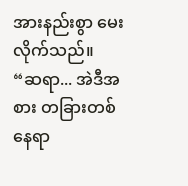အားနည်းစွာ မေးလိုက်သည်။ “ဆရာ... အဲဒီအစား တခြားတစ်နေရာ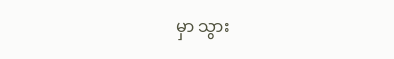မှာ သွား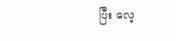ပြီး လေ့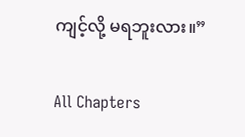ကျင့်လို့ မရဘူးလား။”

All Chapters